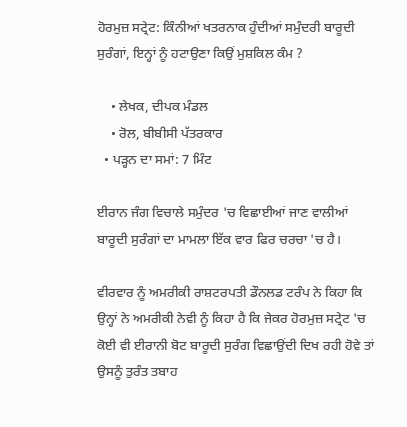ਹੋਰਮੁਜ਼ ਸਟ੍ਰੇਟ: ਕਿੰਨੀਆਂ ਖਤਰਨਾਕ ਹੁੰਦੀਆਂ ਸਮੁੰਦਰੀ ਬਾਰੂਦੀ ਸੁਰੰਗਾਂ, ਇਨ੍ਹਾਂ ਨੂੰ ਹਟਾਉਣਾ ਕਿਉਂ ਮੁਸ਼ਕਿਲ ਕੰਮ ?

    • ਲੇਖਕ, ਦੀਪਕ ਮੰਡਲ
    • ਰੋਲ, ਬੀਬੀਸੀ ਪੱਤਰਕਾਰ
  • ਪੜ੍ਹਨ ਦਾ ਸਮਾਂ: 7 ਮਿੰਟ

ਈਰਾਨ ਜੰਗ ਵਿਚਾਲੇ ਸਮੁੰਦਰ 'ਚ ਵਿਛਾਈਆਂ ਜਾਣ ਵਾਲੀਆਂ ਬਾਰੂਦੀ ਸੁਰੰਗਾਂ ਦਾ ਮਾਮਲਾ ਇੱਕ ਵਾਰ ਫਿਰ ਚਰਚਾ 'ਚ ਹੈ।

ਵੀਰਵਾਰ ਨੂੰ ਅਮਰੀਕੀ ਰਾਸ਼ਟਰਪਤੀ ਡੌਨਲਡ ਟਰੰਪ ਨੇ ਕਿਹਾ ਕਿ ਉਨ੍ਹਾਂ ਨੇ ਅਮਰੀਕੀ ਨੇਵੀ ਨੂੰ ਕਿਹਾ ਹੈ ਕਿ ਜੇਕਰ ਹੋਰਮੁਜ਼ ਸਟ੍ਰੇਟ 'ਚ ਕੋਈ ਵੀ ਈਰਾਨੀ ਬੋਟ ਬਾਰੂਦੀ ਸੁਰੰਗ ਵਿਛਾਉਂਦੀ ਦਿਖ ਰਹੀ ਹੋਵੇ ਤਾਂ ਉਸਨੂੰ ਤੁਰੰਤ ਤਬਾਹ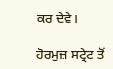ਕਰ ਦੇਵੇ।

ਹੋਰਮੁਜ਼ ਸਟ੍ਰੇਟ ਤੋਂ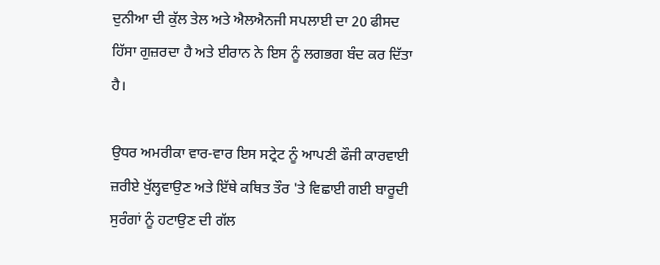ਦੁਨੀਆ ਦੀ ਕੁੱਲ ਤੇਲ ਅਤੇ ਐਲਐਨਜੀ ਸਪਲਾਈ ਦਾ 20 ਫੀਸਦ ਹਿੱਸਾ ਗੁਜ਼ਰਦਾ ਹੈ ਅਤੇ ਈਰਾਨ ਨੇ ਇਸ ਨੂੰ ਲਗਭਗ ਬੰਦ ਕਰ ਦਿੱਤਾ ਹੈ।

ਉਧਰ ਅਮਰੀਕਾ ਵਾਰ-ਵਾਰ ਇਸ ਸਟ੍ਰੇਟ ਨੂੰ ਆਪਣੀ ਫੌਜੀ ਕਾਰਵਾਈ ਜ਼ਰੀਏ ਖੁੱਲ੍ਹਵਾਉਣ ਅਤੇ ਇੱਥੇ ਕਥਿਤ ਤੌਰ 'ਤੇ ਵਿਛਾਈ ਗਈ ਬਾਰੂਦੀ ਸੁਰੰਗਾਂ ਨੂੰ ਹਟਾਉਣ ਦੀ ਗੱਲ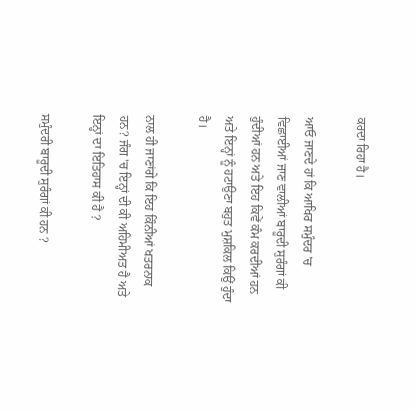ਕਰਦਾ ਰਿਹਾ ਹੈ।

ਆਓ ਜਾਣਦੇ ਹਾਂ ਕਿ ਆਖਿਰ ਸਮੁੰਦਰ 'ਚ ਵਿਛਾਈਆਂ ਜਾਣ ਵਾਲੀਆਂ ਬਾਰੂਦੀ ਸੁਰੰਗਾਂ ਕੀ ਹੁੰਦੀਆਂ ਹਨ ਅਤੇ ਇਹ ਕਿਵੇਂ ਕੰਮ ਕਰਦੀਆਂ ਹਨ ਅਤੇ ਇਨ੍ਹਾਂ ਨੂੰ ਹਟਾਉਣਾ ਬਹੁਤ ਮੁਸ਼ਕਿਲ ਕਿਉਂ ਹੁੰਦਾ ਹੈ।

ਨਾਲ ਹੀ ਜਾਣਾਂਗੇ ਕਿ ਇਹ ਕਿੰਨੀਆਂ ਖਤਰਨਾਕ ਹਨ? ਜੰਗ 'ਚ ਇਨ੍ਹਾਂ ਦੀ ਕੀ ਅਹਿਮੀਅਤ ਹੈ ਅਤੇ ਇਨ੍ਹਾਂ ਦਾ ਇਤਿਹਾਸ ਕੀ ਹੈ ?

ਸਮੁੰਦਰੀ ਬਾਰੂਦੀ ਸੁਰੰਗਾਂ ਕੀ ਹਨ ?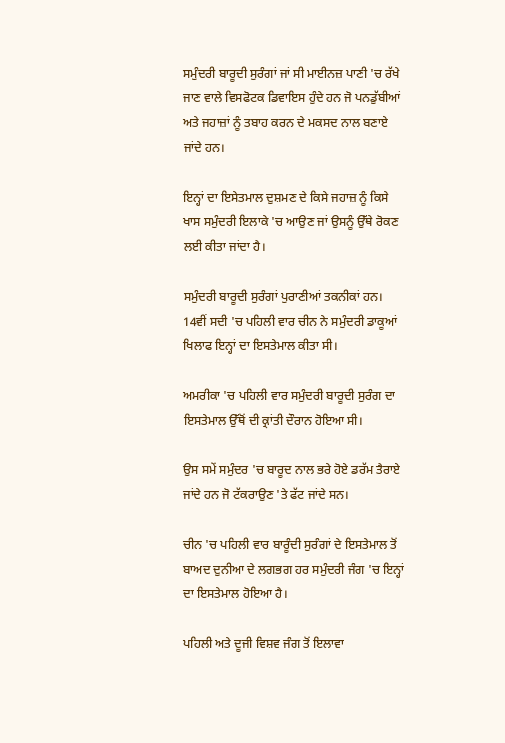ਸਮੁੰਦਰੀ ਬਾਰੂਦੀ ਸੁਰੰਗਾਂ ਜਾਂ ਸੀ ਮਾਈਨਜ਼ ਪਾਣੀ 'ਚ ਰੱਖੇ ਜਾਣ ਵਾਲੇ ਵਿਸਫੋਟਕ ਡਿਵਾਇਸ ਹੁੰਦੇ ਹਨ ਜੋ ਪਨਡੁੱਬੀਆਂ ਅਤੇ ਜਹਾਜ਼ਾਂ ਨੂੰ ਤਬਾਹ ਕਰਨ ਦੇ ਮਕਸਦ ਨਾਲ ਬਣਾਏ ਜਾਂਦੇ ਹਨ।

ਇਨ੍ਹਾਂ ਦਾ ਇਸੇਤਮਾਲ ਦੁਸ਼ਮਣ ਦੇ ਕਿਸੇ ਜਹਾਜ਼ ਨੂੰ ਕਿਸੇ ਖਾਸ ਸਮੁੰਦਰੀ ਇਲਾਕੇ 'ਚ ਆਉਣ ਜਾਂ ਉਸਨੂੰ ਉੱਥੇ ਰੋਕਣ ਲਈ ਕੀਤਾ ਜਾਂਦਾ ਹੈ।

ਸਮੁੰਦਰੀ ਬਾਰੂਦੀ ਸੁਰੰਗਾਂ ਪੁਰਾਣੀਆਂ ਤਕਨੀਕਾਂ ਹਨ। 14ਵੀਂ ਸਦੀ 'ਚ ਪਹਿਲੀ ਵਾਰ ਚੀਨ ਨੇ ਸਮੁੰਦਰੀ ਡਾਕੂਆਂ ਖਿਲਾਫ ਇਨ੍ਹਾਂ ਦਾ ਇਸਤੇਮਾਲ ਕੀਤਾ ਸੀ।

ਅਮਰੀਕਾ 'ਚ ਪਹਿਲੀ ਵਾਰ ਸਮੁੰਦਰੀ ਬਾਰੂਦੀ ਸੁਰੰਗ ਦਾ ਇਸਤੇਮਾਲ ਉੱਥੋਂ ਦੀ ਕ੍ਰਾਂਤੀ ਦੌਰਾਨ ਹੋਇਆ ਸੀ।

ਉਸ ਸਮੇਂ ਸਮੁੰਦਰ 'ਚ ਬਾਰੂਦ ਨਾਲ ਭਰੇ ਹੋਏ ਡਰੱਮ ਤੈਰਾਏ ਜਾਂਦੇ ਹਨ ਜੋ ਟੱਕਰਾਉਣ 'ਤੇ ਫੱਟ ਜਾਂਦੇ ਸਨ।

ਚੀਨ 'ਚ ਪਹਿਲੀ ਵਾਰ ਬਾਰੂੰਦੀ ਸੁਰੰਗਾਂ ਦੇ ਇਸਤੇਮਾਲ ਤੋਂ ਬਾਅਦ ਦੁਨੀਆ ਦੇ ਲਗਭਗ ਹਰ ਸਮੁੰਦਰੀ ਜੰਗ 'ਚ ਇਨ੍ਹਾਂ ਦਾ ਇਸਤੇਮਾਲ ਹੋਇਆ ਹੈ।

ਪਹਿਲੀ ਅਤੇ ਦੂਜੀ ਵਿਸ਼ਵ ਜੰਗ ਤੋਂ ਇਲਾਵਾ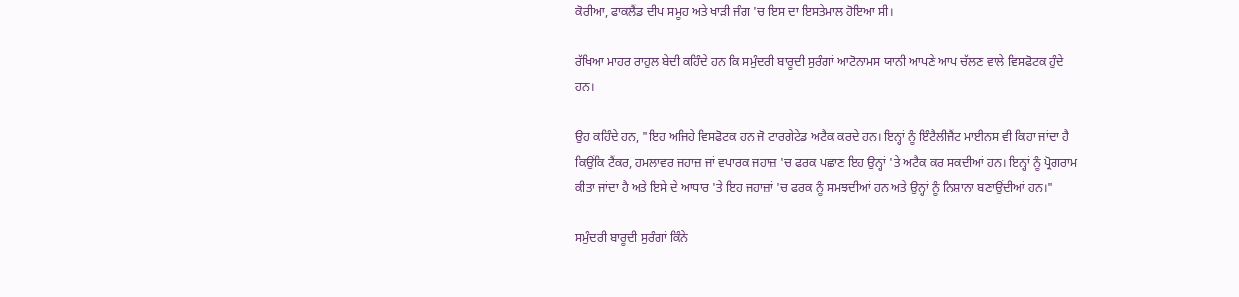ਕੋਰੀਆ, ਫਾਕਲੈਂਡ ਦੀਪ ਸਮੂਹ ਅਤੇ ਖਾੜੀ ਜੰਗ 'ਚ ਇਸ ਦਾ ਇਸਤੇਮਾਲ ਹੋਇਆ ਸੀ।

ਰੱਖਿਆ ਮਾਹਰ ਰਾਹੁਲ ਬੇਦੀ ਕਹਿੰਦੇ ਹਨ ਕਿ ਸਮੁੰਦਰੀ ਬਾਰੂਦੀ ਸੁਰੰਗਾਂ ਆਟੋਨਾਮਸ ਯਾਨੀ ਆਪਣੇ ਆਪ ਚੱਲਣ ਵਾਲੇ ਵਿਸਫੋਟਕ ਹੁੰਦੇ ਹਨ।

ਉਹ ਕਹਿੰਦੇ ਹਨ, "ਇਹ ਅਜਿਹੇ ਵਿਸਫੋਟਕ ਹਨ ਜੋ ਟਾਰਗੇਟੇਡ ਅਟੈਕ ਕਰਦੇ ਹਨ। ਇਨ੍ਹਾਂ ਨੂੰ ਇੰਟੈਲੀਜੈਂਟ ਮਾਈਨਸ ਵੀ ਕਿਹਾ ਜਾਂਦਾ ਹੈ ਕਿਉਂਕਿ ਟੈਂਕਰ, ਹਮਲਾਵਰ ਜਹਾਜ਼ ਜਾਂ ਵਪਾਰਕ ਜਹਾਜ਼ 'ਚ ਫਰਕ ਪਛਾਣ ਇਹ ਉਨ੍ਹਾਂ 'ਤੇ ਅਟੈਕ ਕਰ ਸਕਦੀਆਂ ਹਨ। ਇਨ੍ਹਾਂ ਨੂੰ ਪ੍ਰੋਗਰਾਮ ਕੀਤਾ ਜਾਂਦਾ ਹੈ ਅਤੇ ਇਸੇ ਦੇ ਆਧਾਰ 'ਤੇ ਇਹ ਜਹਾਜ਼ਾਂ 'ਚ ਫਰਕ ਨੂੰ ਸਮਝਦੀਆਂ ਹਨ ਅਤੇ ਉਨ੍ਹਾਂ ਨੂੰ ਨਿਸ਼ਾਨਾ ਬਣਾਉਂਦੀਆਂ ਹਨ।"

ਸਮੁੰਦਰੀ ਬਾਰੂਦੀ ਸੁਰੰਗਾਂ ਕਿੰਨੇ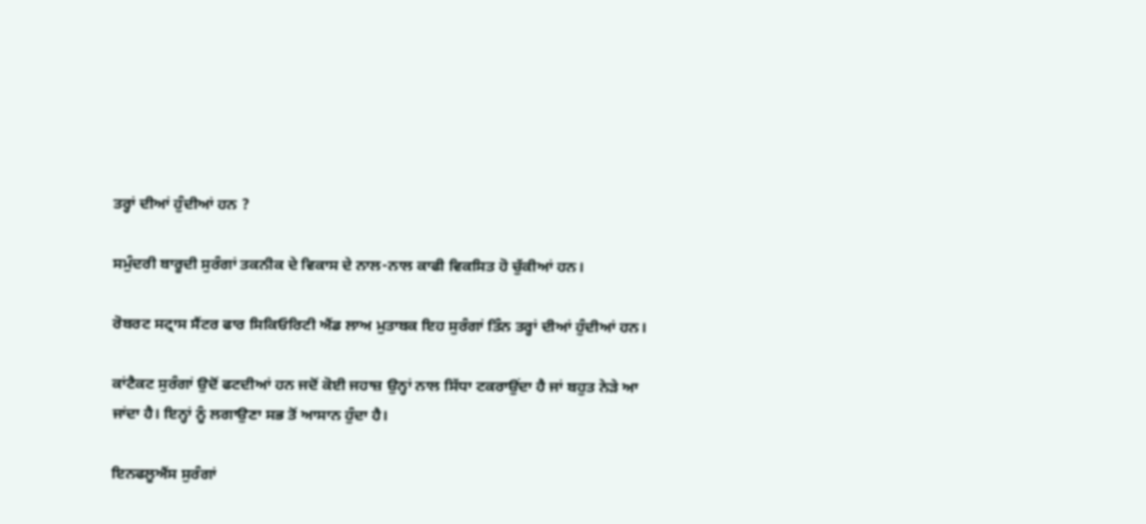ਤਰ੍ਹਾਂ ਦੀਆਂ ਹੁੰਦੀਆਂ ਹਨ ?

ਸਮੁੰਦਰੀ ਬਾਰੂਦੀ ਸੁਰੰਗਾਂ ਤਕਨੀਕ ਦੇ ਵਿਕਾਸ ਦੇ ਨਾਲ-ਨਾਲ ਕਾਫੀ ਵਿਕਸਿਤ ਹੋ ਚੁੱਕੀਆਂ ਹਨ।

ਰੋਬਰਟ ਸਟ੍ਰਾਸ ਸੈਂਟਰ ਫਾਰ ਸਿਕਿਓਰਿਟੀ ਐਂਡ ਲਾਅ ਮੁਤਾਬਕ ਇਹ ਸੁਰੰਗਾਂ ਤਿੰਨ ਤਰ੍ਹਾਂ ਦੀਆਂ ਹੁੰਦੀਆਂ ਹਨ।

ਕਾਂਟੈਕਟ ਸੁਰੰਗਾਂ ਉਦੋਂ ਫਟਦੀਆਂ ਹਨ ਜਦੋਂ ਕੋਈ ਜਹਾਜ਼ ਉਨ੍ਹਾਂ ਨਾਲ ਸਿੱਧਾ ਟਕਰਾਉਂਦਾ ਹੈ ਜਾਂ ਬਹੁਤ ਨੇੜੇ ਆ ਜਾਂਦਾ ਹੈ। ਇਨ੍ਹਾਂ ਨੂੰ ਲਗਾਉਣਾ ਸਭ ਤੋਂ ਆਸਾਨ ਹੁੰਦਾ ਹੈ।

ਇਨਫਲੂਐਂਸ ਸੁਰੰਗਾਂ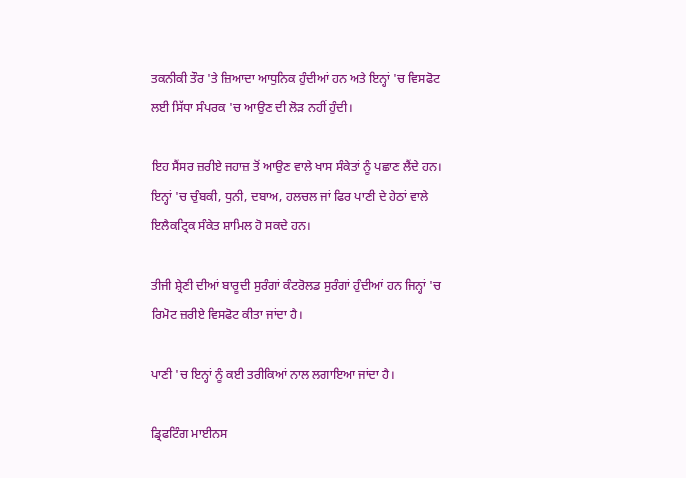ਤਕਨੀਕੀ ਤੌਰ 'ਤੇ ਜ਼ਿਆਦਾ ਆਧੁਨਿਕ ਹੁੰਦੀਆਂ ਹਨ ਅਤੇ ਇਨ੍ਹਾਂ 'ਚ ਵਿਸਫੋਟ ਲਈ ਸਿੱਧਾ ਸੰਪਰਕ 'ਚ ਆਉਣ ਦੀ ਲੋੜ ਨਹੀਂ ਹੁੰਦੀ।

ਇਹ ਸੈਂਸਰ ਜ਼ਰੀਏ ਜਹਾਜ਼ ਤੋਂ ਆਉਣ ਵਾਲੇ ਖਾਸ ਸੰਕੇਤਾਂ ਨੂੰ ਪਛਾਣ ਲੈਂਦੇ ਹਨ। ਇਨ੍ਹਾਂ 'ਚ ਚੁੰਬਕੀ, ਧੁਨੀ, ਦਬਾਅ, ਹਲਚਲ ਜਾਂ ਫਿਰ ਪਾਣੀ ਦੇ ਹੇਠਾਂ ਵਾਲੇ ਇਲੈਕਟ੍ਰਿਕ ਸੰਕੇਤ ਸ਼ਾਮਿਲ ਹੋ ਸਕਦੇ ਹਨ।

ਤੀਜੀ ਸ਼੍ਰੇਣੀ ਦੀਆਂ ਬਾਰੂਦੀ ਸੁਰੰਗਾਂ ਕੰਟਰੋਲਡ ਸੁਰੰਗਾਂ ਹੁੰਦੀਆਂ ਹਨ ਜਿਨ੍ਹਾਂ 'ਚ ਰਿਮੋਟ ਜ਼ਰੀਏ ਵਿਸਫੋਟ ਕੀਤਾ ਜਾਂਦਾ ਹੈ।

ਪਾਣੀ 'ਚ ਇਨ੍ਹਾਂ ਨੂੰ ਕਈ ਤਰੀਕਿਆਂ ਨਾਲ ਲਗਾਇਆ ਜਾਂਦਾ ਹੈ।

ਡ੍ਰਿਫਟਿੰਗ ਮਾਈਨਸ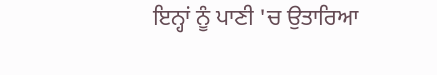ਇਨ੍ਹਾਂ ਨੂੰ ਪਾਣੀ 'ਚ ਉਤਾਰਿਆ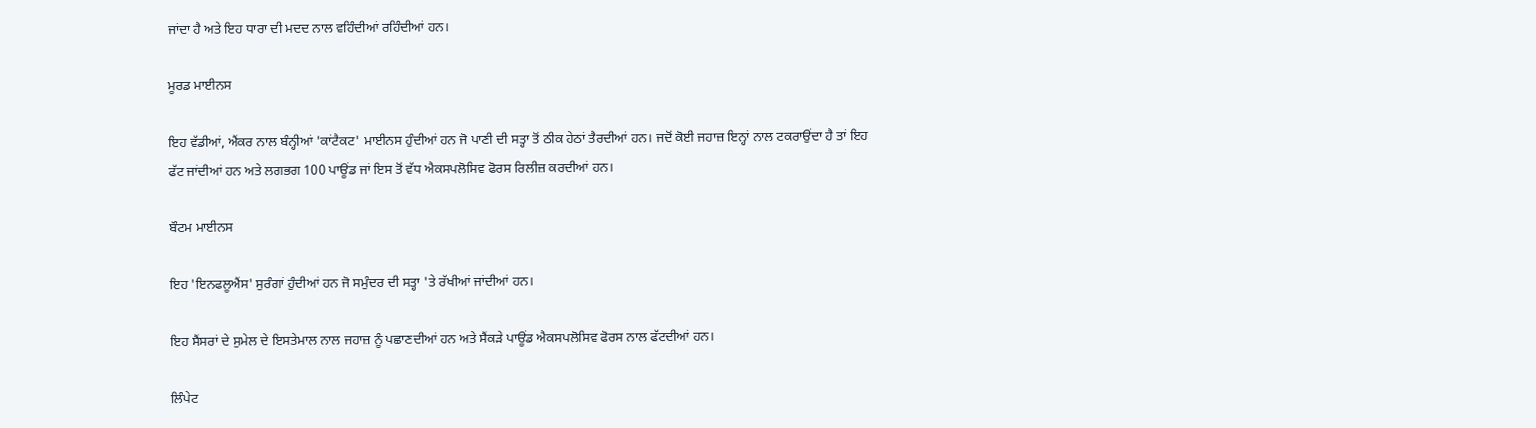ਜਾਂਦਾ ਹੈ ਅਤੇ ਇਹ ਧਾਰਾ ਦੀ ਮਦਦ ਨਾਲ ਵਹਿੰਦੀਆਂ ਰਹਿੰਦੀਆਂ ਹਨ।

ਮੂਰਡ ਮਾਈਨਸ

ਇਹ ਵੱਡੀਆਂ, ਐਂਕਰ ਨਾਲ ਬੰਨ੍ਹੀਆਂ 'ਕਾਂਟੈਕਟ' ਮਾਈਨਸ ਹੁੰਦੀਆਂ ਹਨ ਜੋ ਪਾਣੀ ਦੀ ਸਤ੍ਹਾ ਤੋਂ ਠੀਕ ਹੇਠਾਂ ਤੈਰਦੀਆਂ ਹਨ। ਜਦੋਂ ਕੋਈ ਜਹਾਜ਼ ਇਨ੍ਹਾਂ ਨਾਲ ਟਕਰਾਉਂਦਾ ਹੈ ਤਾਂ ਇਹ ਫੱਟ ਜਾਂਦੀਆਂ ਹਨ ਅਤੇ ਲਗਭਗ 100 ਪਾਊਂਡ ਜਾਂ ਇਸ ਤੋਂ ਵੱਧ ਐਕਸਪਲੋਸਿਵ ਫੋਰਸ ਰਿਲੀਜ਼ ਕਰਦੀਆਂ ਹਨ।

ਬੌਟਮ ਮਾਈਨਸ

ਇਹ 'ਇਨਫਲੂਐਂਸ' ਸੁਰੰਗਾਂ ਹੁੰਦੀਆਂ ਹਨ ਜੋ ਸਮੁੰਦਰ ਦੀ ਸਤ੍ਹਾ 'ਤੇ ਰੱਖੀਆਂ ਜਾਂਦੀਆਂ ਹਨ।

ਇਹ ਸੈਂਸਰਾਂ ਦੇ ਸੁਮੇਲ ਦੇ ਇਸਤੇਮਾਲ ਨਾਲ ਜਹਾਜ਼ ਨੂੰ ਪਛਾਣਦੀਆਂ ਹਨ ਅਤੇ ਸੈਂਕੜੇ ਪਾਊਂਡ ਐਕਸਪਲੋਸਿਵ ਫੋਰਸ ਨਾਲ ਫੱਟਦੀਆਂ ਹਨ।

ਲਿੰਪੇਟ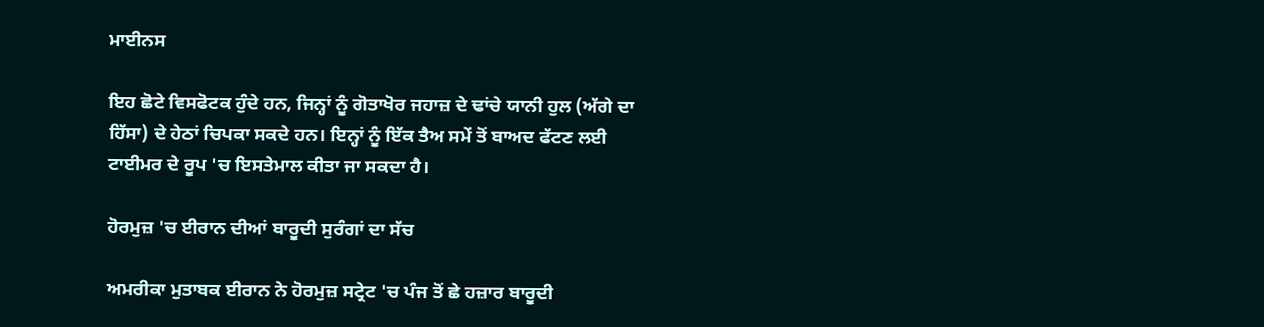ਮਾਈਨਸ

ਇਹ ਛੋਟੇ ਵਿਸਫੋਟਕ ਹੁੰਦੇ ਹਨ, ਜਿਨ੍ਹਾਂ ਨੂੰ ਗੋਤਾਖੋਰ ਜਹਾਜ਼ ਦੇ ਢਾਂਚੇ ਯਾਨੀ ਹੁਲ (ਅੱਗੇ ਦਾ ਹਿੱਸਾ) ਦੇ ਹੇਠਾਂ ਚਿਪਕਾ ਸਕਦੇ ਹਨ। ਇਨ੍ਹਾਂ ਨੂੰ ਇੱਕ ਤੈਅ ਸਮੇਂ ਤੋਂ ਬਾਅਦ ਫੱਟਣ ਲਈ ਟਾਈਮਰ ਦੇ ਰੂਪ 'ਚ ਇਸਤੇਮਾਲ ਕੀਤਾ ਜਾ ਸਕਦਾ ਹੈ।

ਹੋਰਮੁਜ਼ 'ਚ ਈਰਾਨ ਦੀਆਂ ਬਾਰੂਦੀ ਸੁਰੰਗਾਂ ਦਾ ਸੱਚ

ਅਮਰੀਕਾ ਮੁਤਾਬਕ ਈਰਾਨ ਨੇ ਹੋਰਮੁਜ਼ ਸਟ੍ਰੇਟ 'ਚ ਪੰਜ ਤੋਂ ਛੇ ਹਜ਼ਾਰ ਬਾਰੂਦੀ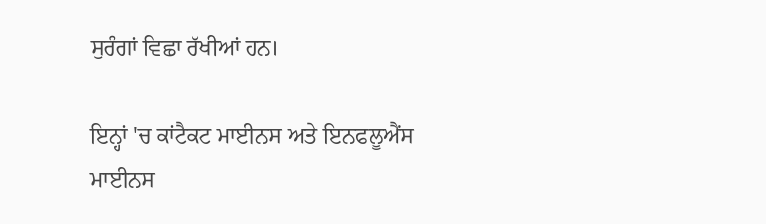ਸੁਰੰਗਾਂ ਵਿਛਾ ਰੱਖੀਆਂ ਹਨ।

ਇਨ੍ਹਾਂ 'ਚ ਕਾਂਟੈਕਟ ਮਾਈਨਸ ਅਤੇ ਇਨਫਲੂਐਂਸ ਮਾਈਨਸ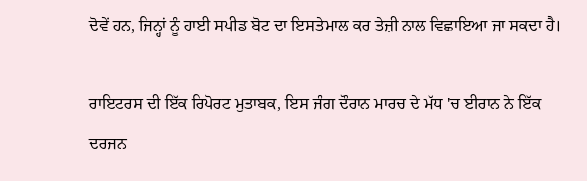ਦੋਵੇਂ ਹਨ, ਜਿਨ੍ਹਾਂ ਨੂੰ ਹਾਈ ਸਪੀਡ ਬੋਟ ਦਾ ਇਸਤੇਮਾਲ ਕਰ ਤੇਜ਼ੀ ਨਾਲ ਵਿਛਾਇਆ ਜਾ ਸਕਦਾ ਹੈ।

ਰਾਇਟਰਸ ਦੀ ਇੱਕ ਰਿਪੋਰਟ ਮੁਤਾਬਕ, ਇਸ ਜੰਗ ਦੌਰਾਨ ਮਾਰਚ ਦੇ ਮੱਧ 'ਚ ਈਰਾਨ ਨੇ ਇੱਕ ਦਰਜਨ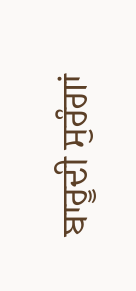ਬਾਰੂਦੀ ਸੁਰੰਗਾਂ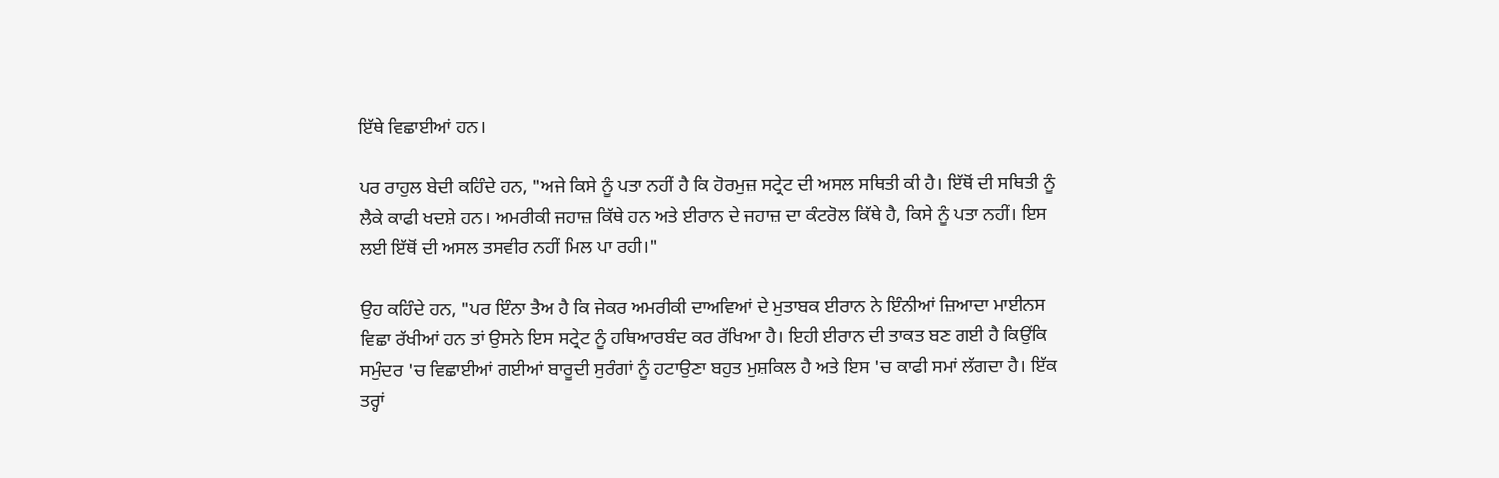ਇੱਥੇ ਵਿਛਾਈਆਂ ਹਨ।

ਪਰ ਰਾਹੁਲ ਬੇਦੀ ਕਹਿੰਦੇ ਹਨ, "ਅਜੇ ਕਿਸੇ ਨੂੰ ਪਤਾ ਨਹੀਂ ਹੈ ਕਿ ਹੋਰਮੁਜ਼ ਸਟ੍ਰੇਟ ਦੀ ਅਸਲ ਸਥਿਤੀ ਕੀ ਹੈ। ਇੱਥੋਂ ਦੀ ਸਥਿਤੀ ਨੂੰ ਲੈਕੇ ਕਾਫੀ ਖਦਸ਼ੇ ਹਨ। ਅਮਰੀਕੀ ਜਹਾਜ਼ ਕਿੱਥੇ ਹਨ ਅਤੇ ਈਰਾਨ ਦੇ ਜਹਾਜ਼ ਦਾ ਕੰਟਰੋਲ ਕਿੱਥੇ ਹੈ, ਕਿਸੇ ਨੂੰ ਪਤਾ ਨਹੀਂ। ਇਸ ਲਈ ਇੱਥੋਂ ਦੀ ਅਸਲ ਤਸਵੀਰ ਨਹੀਂ ਮਿਲ ਪਾ ਰਹੀ।"

ਉਹ ਕਹਿੰਦੇ ਹਨ, "ਪਰ ਇੰਨਾ ਤੈਅ ਹੈ ਕਿ ਜੇਕਰ ਅਮਰੀਕੀ ਦਾਅਵਿਆਂ ਦੇ ਮੁਤਾਬਕ ਈਰਾਨ ਨੇ ਇੰਨੀਆਂ ਜ਼ਿਆਦਾ ਮਾਈਨਸ ਵਿਛਾ ਰੱਖੀਆਂ ਹਨ ਤਾਂ ਉਸਨੇ ਇਸ ਸਟ੍ਰੇਟ ਨੂੰ ਹਥਿਆਰਬੰਦ ਕਰ ਰੱਖਿਆ ਹੈ। ਇਹੀ ਈਰਾਨ ਦੀ ਤਾਕਤ ਬਣ ਗਈ ਹੈ ਕਿਉਂਕਿ ਸਮੁੰਦਰ 'ਚ ਵਿਛਾਈਆਂ ਗਈਆਂ ਬਾਰੂਦੀ ਸੁਰੰਗਾਂ ਨੂੰ ਹਟਾਉਣਾ ਬਹੁਤ ਮੁਸ਼ਕਿਲ ਹੈ ਅਤੇ ਇਸ 'ਚ ਕਾਫੀ ਸਮਾਂ ਲੱਗਦਾ ਹੈ। ਇੱਕ ਤਰ੍ਹਾਂ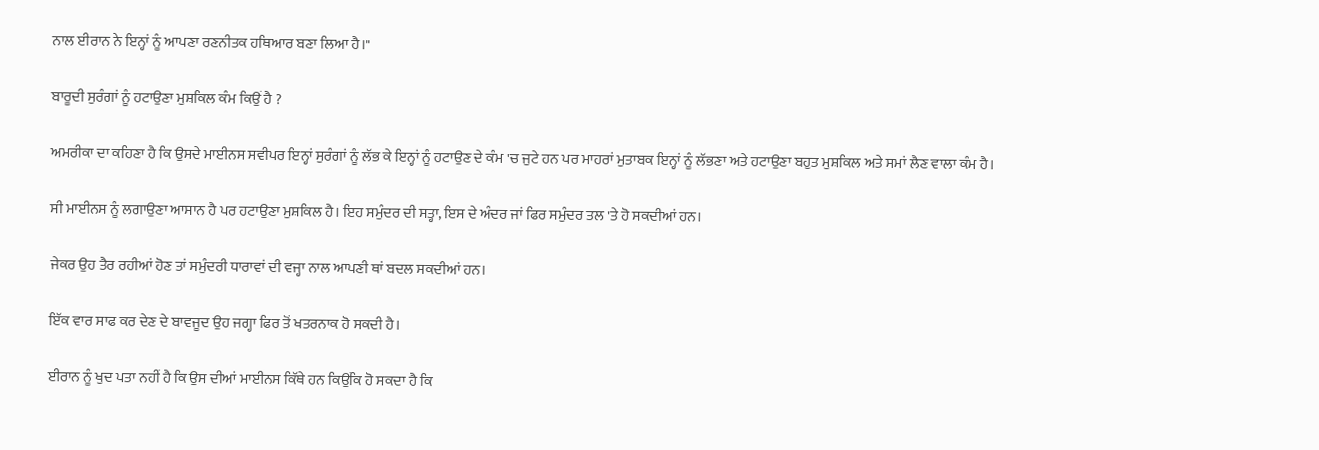ਨਾਲ ਈਰਾਨ ਨੇ ਇਨ੍ਹਾਂ ਨੂੰ ਆਪਣਾ ਰਣਨੀਤਕ ਹਥਿਆਰ ਬਣਾ ਲਿਆ ਹੈ।"

ਬਾਰੂਦੀ ਸੁਰੰਗਾਂ ਨੂੰ ਹਟਾਉਣਾ ਮੁਸ਼ਕਿਲ ਕੰਮ ਕਿਉਂ ਹੈ ?

ਅਮਰੀਕਾ ਦਾ ਕਹਿਣਾ ਹੈ ਕਿ ਉਸਦੇ ਮਾਈਨਸ ਸਵੀਪਰ ਇਨ੍ਹਾਂ ਸੁਰੰਗਾਂ ਨੂੰ ਲੱਭ ਕੇ ਇਨ੍ਹਾਂ ਨੂੰ ਹਟਾਉਣ ਦੇ ਕੰਮ 'ਚ ਜੁਟੇ ਹਨ ਪਰ ਮਾਹਰਾਂ ਮੁਤਾਬਕ ਇਨ੍ਹਾਂ ਨੂੰ ਲੱਭਣਾ ਅਤੇ ਹਟਾਉਣਾ ਬਹੁਤ ਮੁਸ਼ਕਿਲ ਅਤੇ ਸਮਾਂ ਲੈਣ ਵਾਲਾ ਕੰਮ ਹੈ।

ਸੀ ਮਾਈਨਸ ਨੂੰ ਲਗਾਉਣਾ ਆਸਾਨ ਹੈ ਪਰ ਹਟਾਉਣਾ ਮੁਸ਼ਕਿਲ ਹੈ। ਇਹ ਸਮੁੰਦਰ ਦੀ ਸਤ੍ਹਾ, ਇਸ ਦੇ ਅੰਦਰ ਜਾਂ ਫਿਰ ਸਮੁੰਦਰ ਤਲ 'ਤੇ ਹੋ ਸਕਦੀਆਂ ਹਨ।

ਜੇਕਰ ਉਹ ਤੈਰ ਰਹੀਆਂ ਹੋਣ ਤਾਂ ਸਮੁੰਦਰੀ ਧਾਰਾਵਾਂ ਦੀ ਵਜ੍ਹਾ ਨਾਲ ਆਪਣੀ ਥਾਂ ਬਦਲ ਸਕਦੀਆਂ ਹਨ।

ਇੱਕ ਵਾਰ ਸਾਫ ਕਰ ਦੇਣ ਦੇ ਬਾਵਜੂਦ ਉਹ ਜਗ੍ਹਾ ਫਿਰ ਤੋਂ ਖਤਰਨਾਕ ਹੋ ਸਕਦੀ ਹੈ।

ਈਰਾਨ ਨੂੰ ਖੁਦ ਪਤਾ ਨਹੀਂ ਹੈ ਕਿ ਉਸ ਦੀਆਂ ਮਾਈਨਸ ਕਿੱਥੇ ਹਨ ਕਿਉਂਕਿ ਹੋ ਸਕਦਾ ਹੈ ਕਿ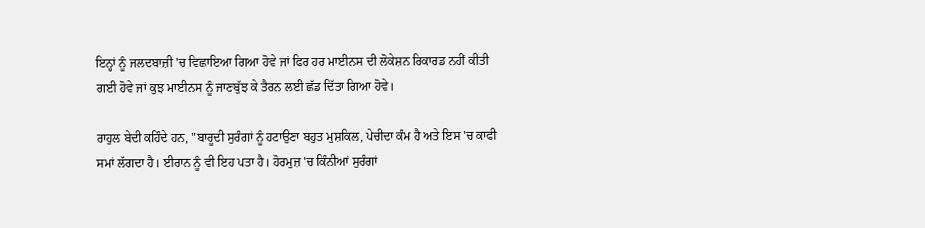ਇਨ੍ਹਾਂ ਨੂੰ ਜਲਦਬਾਜ਼ੀ 'ਚ ਵਿਛਾਇਆ ਗਿਆ ਹੋਵੇ ਜਾਂ ਫਿਰ ਹਰ ਮਾਈਨਸ ਦੀ ਲੋਕੇਸ਼ਨ ਰਿਕਾਰਡ ਨਹੀਂ ਕੀਤੀ ਗਈ ਹੋਵੇ ਜਾਂ ਕੁਝ ਮਾਈਨਸ ਨੂੰ ਜਾਣਬੁੱਝ ਕੇ ਤੈਰਨ ਲਈ ਛੱਡ ਦਿੱਤਾ ਗਿਆ ਹੋਵੇ।

ਰਾਹੁਲ ਬੇਦੀ ਕਹਿੰਦੇ ਹਨ, "ਬਾਰੂਦੀ ਸੁਰੰਗਾਂ ਨੂੰ ਹਟਾਉਣਾ ਬਹੁਤ ਮੁਸ਼ਕਿਲ, ਪੇਚੀਦਾ ਕੰਮ ਹੈ ਅਤੇ ਇਸ 'ਚ ਕਾਫੀ ਸਮਾਂ ਲੱਗਦਾ ਹੈ। ਈਰਾਨ ਨੂੰ ਵੀ ਇਹ ਪਤਾ ਹੈ। ਹੋਰਮੁਜ਼ 'ਚ ਕਿੰਨੀਆਂ ਸੁਰੰਗਾਂ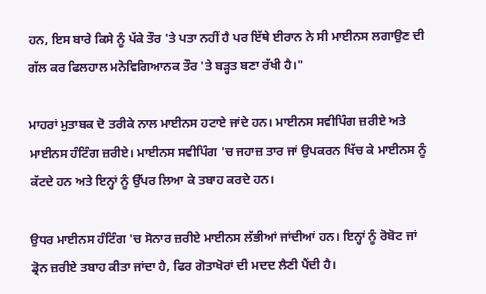ਹਨ, ਇਸ ਬਾਰੇ ਕਿਸੇ ਨੂੰ ਪੱਕੇ ਤੌਰ 'ਤੇ ਪਤਾ ਨਹੀਂ ਹੈ ਪਰ ਇੱਥੇ ਈਰਾਨ ਨੇ ਸੀ ਮਾਈਨਸ ਲਗਾਉਣ ਦੀ ਗੱਲ ਕਰ ਫਿਲਹਾਲ ਮਨੋਵਿਗਿਆਨਕ ਤੌਰ 'ਤੇ ਬੜ੍ਹਤ ਬਣਾ ਰੱਖੀ ਹੈ।"

ਮਾਹਰਾਂ ਮੁਤਾਬਕ ਦੋ ਤਰੀਕੇ ਨਾਲ ਮਾਈਨਸ ਹਟਾਏ ਜਾਂਦੇ ਹਨ। ਮਾਈਨਸ ਸਵੀਪਿੰਗ ਜ਼ਰੀਏ ਅਤੇ ਮਾਈਨਸ ਹੰਟਿੰਗ ਜ਼ਰੀਏ। ਮਾਈਨਸ ਸਵੀਪਿੰਗ 'ਚ ਜਹਾਜ਼ ਤਾਰ ਜਾਂ ਉਪਕਰਨ ਖਿੱਚ ਕੇ ਮਾਈਨਸ ਨੂੰ ਕੱਟਦੇ ਹਨ ਅਤੇ ਇਨ੍ਹਾਂ ਨੂੰ ਉੱਪਰ ਲਿਆ ਕੇ ਤਬਾਹ ਕਰਦੇ ਹਨ।

ਉਧਰ ਮਾਈਨਸ ਹੰਟਿੰਗ 'ਚ ਸੋਨਾਰ ਜ਼ਰੀਏ ਮਾਈਨਸ ਲੱਭੀਆਂ ਜਾਂਦੀਆਂ ਹਨ। ਇਨ੍ਹਾਂ ਨੂੰ ਰੋਬੋਟ ਜਾਂ ਡ੍ਰੋਨ ਜ਼ਰੀਏ ਤਬਾਹ ਕੀਤਾ ਜਾਂਦਾ ਹੈ, ਫਿਰ ਗੋਤਾਖੋਰਾਂ ਦੀ ਮਦਦ ਲੈਣੀ ਪੈਂਦੀ ਹੈ।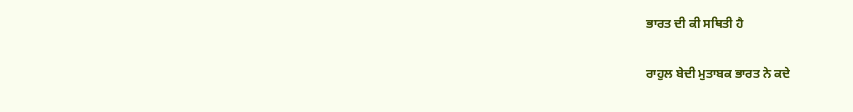ਭਾਰਤ ਦੀ ਕੀ ਸਥਿਤੀ ਹੈ

ਰਾਹੁਲ ਬੇਦੀ ਮੁਤਾਬਕ ਭਾਰਤ ਨੇ ਕਦੇ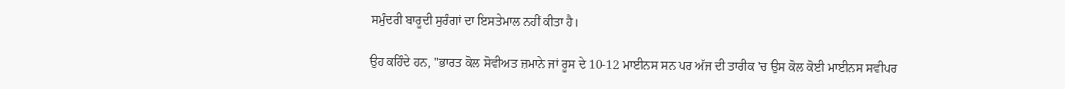ਸਮੁੰਦਰੀ ਬਾਰੂਦੀ ਸੁਰੰਗਾਂ ਦਾ ਇਸਤੇਮਾਲ ਨਹੀਂ ਕੀਤਾ ਹੈ।

ਉਹ ਕਹਿੰਦੇ ਹਨ, "ਭਾਰਤ ਕੋਲ ਸੋਵੀਅਤ ਜ਼ਮਾਨੇ ਜਾਂ ਰੂਸ ਦੇ 10-12 ਮਾਈਨਸ ਸਨ ਪਰ ਅੱਜ ਦੀ ਤਾਰੀਕ 'ਚ ਉਸ ਕੋਲ ਕੋਈ ਮਾਈਨਸ ਸਵੀਪਰ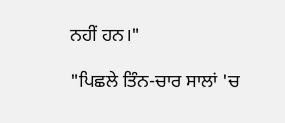ਨਹੀਂ ਹਨ।"

"ਪਿਛਲੇ ਤਿੰਨ-ਚਾਰ ਸਾਲਾਂ 'ਚ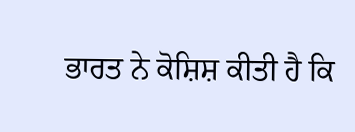ਭਾਰਤ ਨੇ ਕੋਸ਼ਿਸ਼ ਕੀਤੀ ਹੈ ਕਿ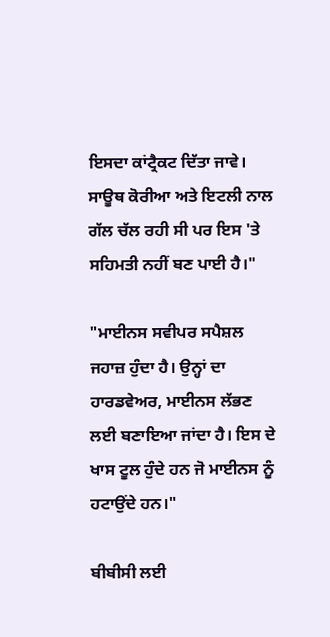ਇਸਦਾ ਕਾਂਟ੍ਰੈਕਟ ਦਿੱਤਾ ਜਾਵੇ। ਸਾਊਥ ਕੋਰੀਆ ਅਤੇ ਇਟਲੀ ਨਾਲ ਗੱਲ ਚੱਲ ਰਹੀ ਸੀ ਪਰ ਇਸ 'ਤੇ ਸਹਿਮਤੀ ਨਹੀਂ ਬਣ ਪਾਈ ਹੈ।"

"ਮਾਈਨਸ ਸਵੀਪਰ ਸਪੈਸ਼ਲ ਜਹਾਜ਼ ਹੁੰਦਾ ਹੈ। ਉਨ੍ਹਾਂ ਦਾ ਹਾਰਡਵੇਅਰ, ਮਾਈਨਸ ਲੱਭਣ ਲਈ ਬਣਾਇਆ ਜਾਂਦਾ ਹੈ। ਇਸ ਦੇ ਖਾਸ ਟੂਲ ਹੁੰਦੇ ਹਨ ਜੋ ਮਾਈਨਸ ਨੂੰ ਹਟਾਉਂਦੇ ਹਨ।"

ਬੀਬੀਸੀ ਲਈ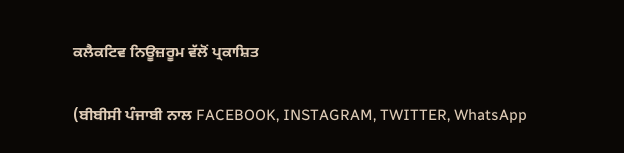ਕਲੈਕਟਿਵ ਨਿਊਜ਼ਰੂਮ ਵੱਲੋਂ ਪ੍ਰਕਾਸ਼ਿਤ

(ਬੀਬੀਸੀ ਪੰਜਾਬੀ ਨਾਲ FACEBOOK, INSTAGRAM, TWITTER, WhatsApp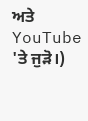ਅਤੇ YouTube 'ਤੇ ਜੁੜੋ।)